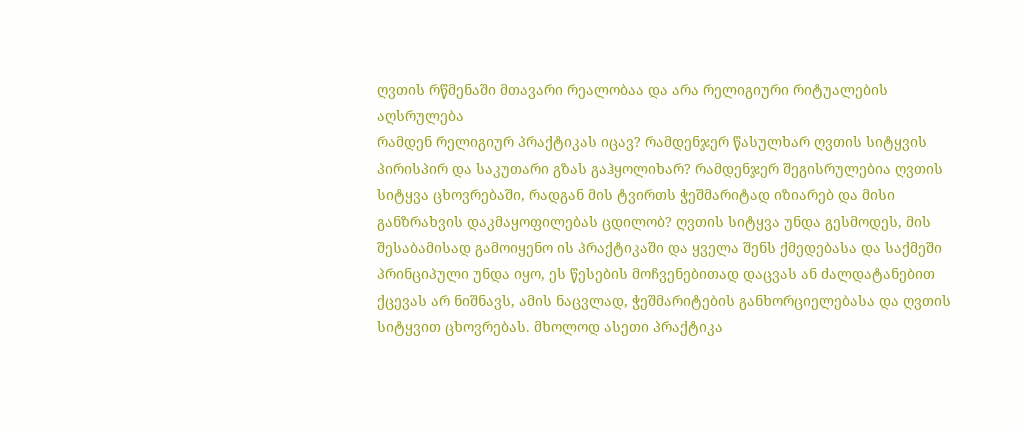ღვთის რწმენაში მთავარი რეალობაა და არა რელიგიური რიტუალების აღსრულება
რამდენ რელიგიურ პრაქტიკას იცავ? რამდენჯერ წასულხარ ღვთის სიტყვის პირისპირ და საკუთარი გზას გაჰყოლიხარ? რამდენჯერ შეგისრულებია ღვთის სიტყვა ცხოვრებაში, რადგან მის ტვირთს ჭეშმარიტად იზიარებ და მისი განზრახვის დაკმაყოფილებას ცდილობ? ღვთის სიტყვა უნდა გესმოდეს, მის შესაბამისად გამოიყენო ის პრაქტიკაში და ყველა შენს ქმედებასა და საქმეში პრინციპული უნდა იყო, ეს წესების მოჩვენებითად დაცვას ან ძალდატანებით ქცევას არ ნიშნავს, ამის ნაცვლად, ჭეშმარიტების განხორციელებასა და ღვთის სიტყვით ცხოვრებას. მხოლოდ ასეთი პრაქტიკა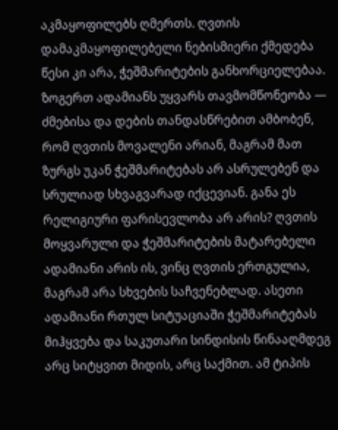აკმაყოფილებს ღმერთს. ღვთის დამაკმაყოფილებელი ნებისმიერი ქმედება წესი კი არა, ჭეშმარიტების განხორციელებაა. ზოგერთ ადამიანს უყვარს თავმომწონეობა — ძმებისა და დების თანდასწრებით ამბობენ, რომ ღვთის მოვალენი არიან, მაგრამ მათ ზურგს უკან ჭეშმარიტებას არ ასრულებენ და სრულიად სხვაგვარად იქცევიან. განა ეს რელიგიური ფარისევლობა არ არის? ღვთის მოყვარული და ჭეშმარიტების მატარებელი ადამიანი არის ის, ვინც ღვთის ერთგულია, მაგრამ არა სხვების საჩვენებლად. ასეთი ადამიანი რთულ სიტუაციაში ჭეშმარიტებას მიჰყვება და საკუთარი სინდისის წინააღმდეგ არც სიტყვით მიდის, არც საქმით. ამ ტიპის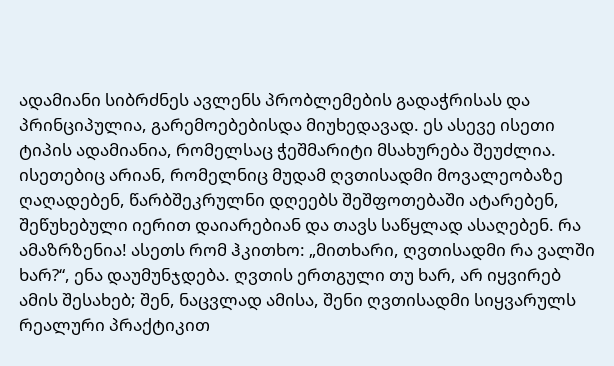ადამიანი სიბრძნეს ავლენს პრობლემების გადაჭრისას და პრინციპულია, გარემოებებისდა მიუხედავად. ეს ასევე ისეთი ტიპის ადამიანია, რომელსაც ჭეშმარიტი მსახურება შეუძლია. ისეთებიც არიან, რომელნიც მუდამ ღვთისადმი მოვალეობაზე ღაღადებენ, წარბშეკრულნი დღეებს შეშფოთებაში ატარებენ, შეწუხებული იერით დაიარებიან და თავს საწყლად ასაღებენ. რა ამაზრზენია! ასეთს რომ ჰკითხო: „მითხარი, ღვთისადმი რა ვალში ხარ?“, ენა დაუმუნჯდება. ღვთის ერთგული თუ ხარ, არ იყვირებ ამის შესახებ; შენ, ნაცვლად ამისა, შენი ღვთისადმი სიყვარულს რეალური პრაქტიკით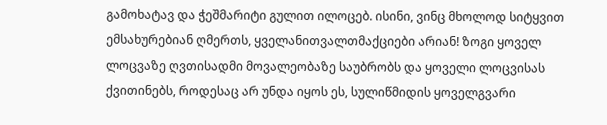გამოხატავ და ჭეშმარიტი გულით ილოცებ. ისინი, ვინც მხოლოდ სიტყვით ემსახურებიან ღმერთს, ყველანითვალთმაქციები არიან! ზოგი ყოველ ლოცვაზე ღვთისადმი მოვალეობაზე საუბრობს და ყოველი ლოცვისას ქვითინებს, როდესაც არ უნდა იყოს ეს, სულიწმიდის ყოველგვარი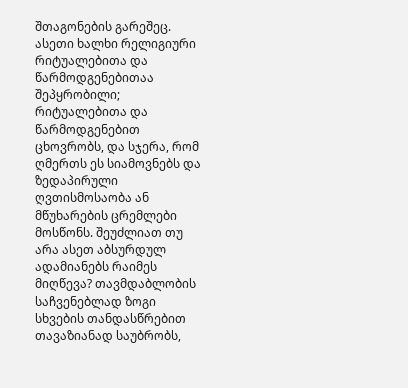შთაგონების გარეშეც. ასეთი ხალხი რელიგიური რიტუალებითა და წარმოდგენებითაა შეპყრობილი; რიტუალებითა და წარმოდგენებით ცხოვრობს, და სჯერა, რომ ღმერთს ეს სიამოვნებს და ზედაპირული ღვთისმოსაობა ან მწუხარების ცრემლები მოსწონს. შეუძლიათ თუ არა ასეთ აბსურდულ ადამიანებს რაიმეს მიღწევა? თავმდაბლობის საჩვენებლად ზოგი სხვების თანდასწრებით თავაზიანად საუბრობს,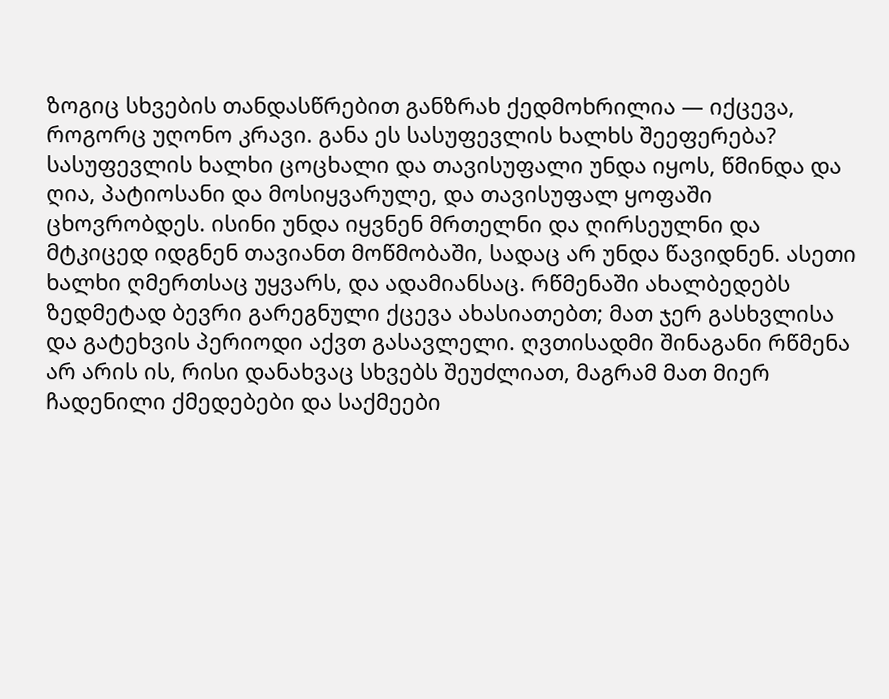ზოგიც სხვების თანდასწრებით განზრახ ქედმოხრილია — იქცევა, როგორც უღონო კრავი. განა ეს სასუფევლის ხალხს შეეფერება? სასუფევლის ხალხი ცოცხალი და თავისუფალი უნდა იყოს, წმინდა და ღია, პატიოსანი და მოსიყვარულე, და თავისუფალ ყოფაში ცხოვრობდეს. ისინი უნდა იყვნენ მრთელნი და ღირსეულნი და მტკიცედ იდგნენ თავიანთ მოწმობაში, სადაც არ უნდა წავიდნენ. ასეთი ხალხი ღმერთსაც უყვარს, და ადამიანსაც. რწმენაში ახალბედებს ზედმეტად ბევრი გარეგნული ქცევა ახასიათებთ; მათ ჯერ გასხვლისა და გატეხვის პერიოდი აქვთ გასავლელი. ღვთისადმი შინაგანი რწმენა არ არის ის, რისი დანახვაც სხვებს შეუძლიათ, მაგრამ მათ მიერ ჩადენილი ქმედებები და საქმეები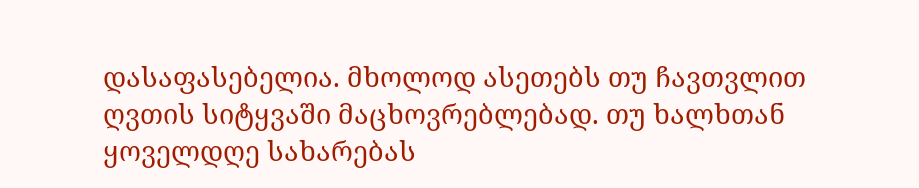დასაფასებელია. მხოლოდ ასეთებს თუ ჩავთვლით ღვთის სიტყვაში მაცხოვრებლებად. თუ ხალხთან ყოველდღე სახარებას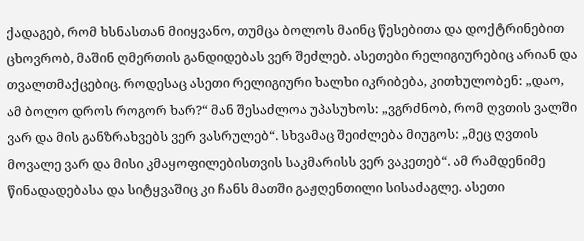ქადაგებ, რომ ხსნასთან მიიყვანო, თუმცა ბოლოს მაინც წესებითა და დოქტრინებით ცხოვრობ, მაშინ ღმერთის განდიდებას ვერ შეძლებ. ასეთები რელიგიურებიც არიან და თვალთმაქცებიც. როდესაც ასეთი რელიგიური ხალხი იკრიბება, კითხულობენ: „დაო, ამ ბოლო დროს როგორ ხარ?“ მან შესაძლოა უპასუხოს: „ვგრძნობ, რომ ღვთის ვალში ვარ და მის განზრახვებს ვერ ვასრულებ“. სხვამაც შეიძლება მიუგოს: „მეც ღვთის მოვალე ვარ და მისი კმაყოფილებისთვის საკმარისს ვერ ვაკეთებ“. ამ რამდენიმე წინადადებასა და სიტყვაშიც კი ჩანს მათში გაჟღენთილი სისაძაგლე. ასეთი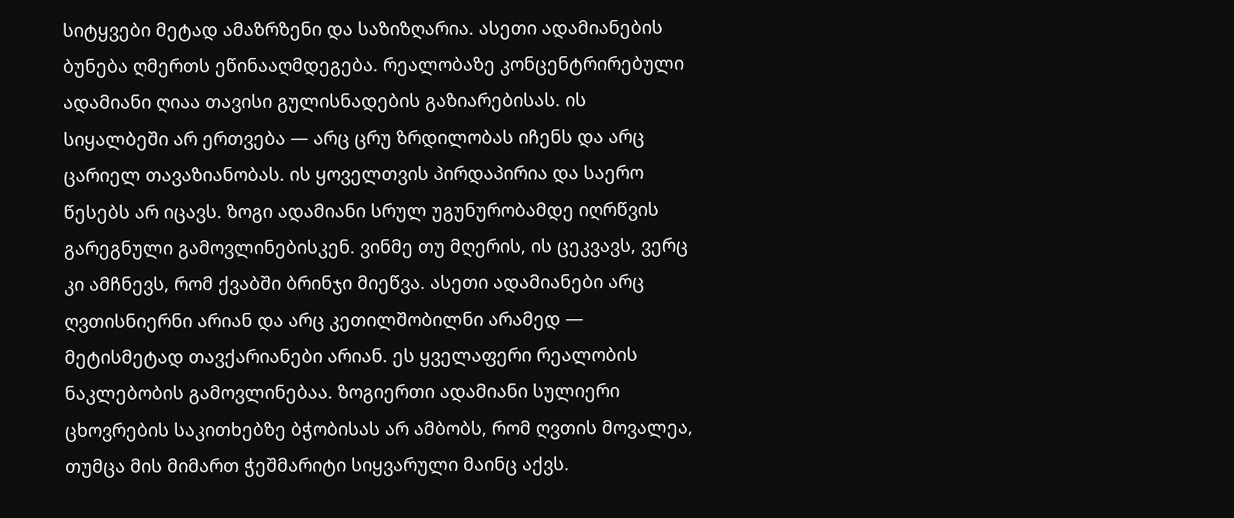სიტყვები მეტად ამაზრზენი და საზიზღარია. ასეთი ადამიანების ბუნება ღმერთს ეწინააღმდეგება. რეალობაზე კონცენტრირებული ადამიანი ღიაა თავისი გულისნადების გაზიარებისას. ის სიყალბეში არ ერთვება — არც ცრუ ზრდილობას იჩენს და არც ცარიელ თავაზიანობას. ის ყოველთვის პირდაპირია და საერო წესებს არ იცავს. ზოგი ადამიანი სრულ უგუნურობამდე იღრწვის გარეგნული გამოვლინებისკენ. ვინმე თუ მღერის, ის ცეკვავს, ვერც კი ამჩნევს, რომ ქვაბში ბრინჯი მიეწვა. ასეთი ადამიანები არც ღვთისნიერნი არიან და არც კეთილშობილნი არამედ — მეტისმეტად თავქარიანები არიან. ეს ყველაფერი რეალობის ნაკლებობის გამოვლინებაა. ზოგიერთი ადამიანი სულიერი ცხოვრების საკითხებზე ბჭობისას არ ამბობს, რომ ღვთის მოვალეა, თუმცა მის მიმართ ჭეშმარიტი სიყვარული მაინც აქვს.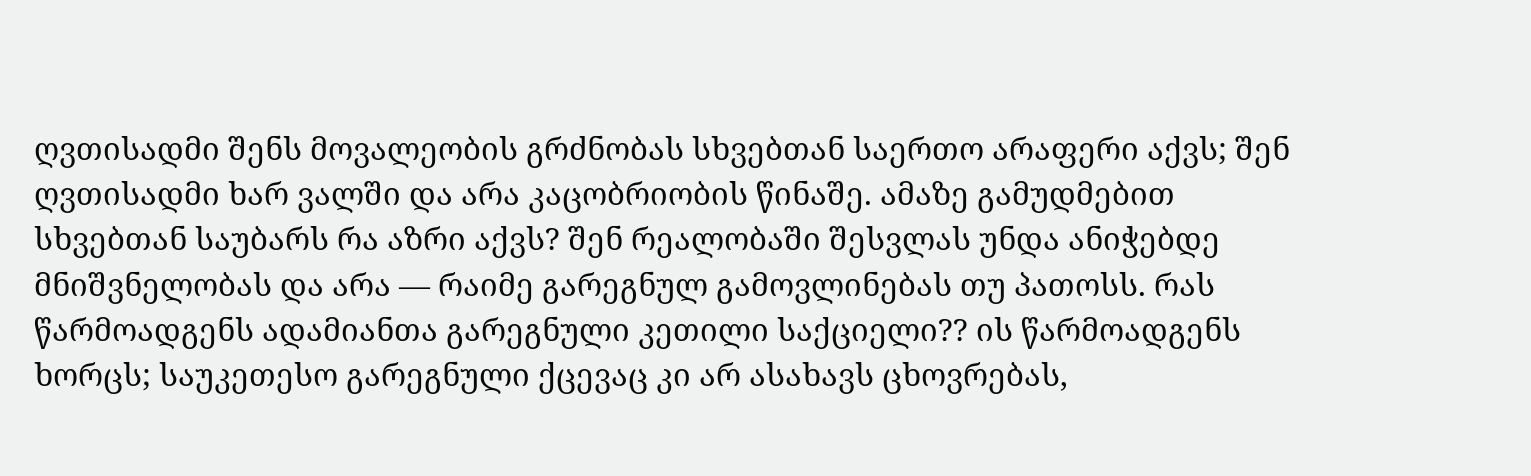ღვთისადმი შენს მოვალეობის გრძნობას სხვებთან საერთო არაფერი აქვს; შენ ღვთისადმი ხარ ვალში და არა კაცობრიობის წინაშე. ამაზე გამუდმებით სხვებთან საუბარს რა აზრი აქვს? შენ რეალობაში შესვლას უნდა ანიჭებდე მნიშვნელობას და არა — რაიმე გარეგნულ გამოვლინებას თუ პათოსს. რას წარმოადგენს ადამიანთა გარეგნული კეთილი საქციელი?? ის წარმოადგენს ხორცს; საუკეთესო გარეგნული ქცევაც კი არ ასახავს ცხოვრებას,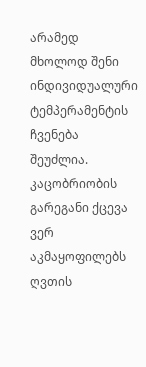არამედ მხოლოდ შენი ინდივიდუალური ტემპერამენტის ჩვენება შეუძლია. კაცობრიობის გარეგანი ქცევა ვერ აკმაყოფილებს ღვთის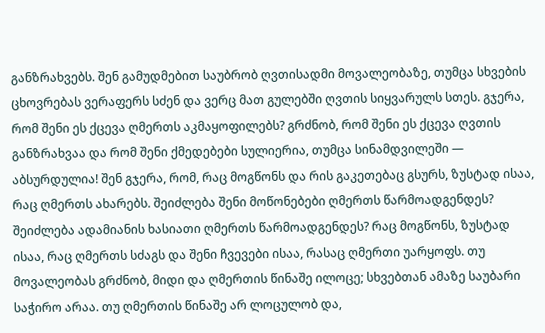განზრახვებს. შენ გამუდმებით საუბრობ ღვთისადმი მოვალეობაზე, თუმცა სხვების ცხოვრებას ვერაფერს სძენ და ვერც მათ გულებში ღვთის სიყვარულს სთეს. გჯერა, რომ შენი ეს ქცევა ღმერთს აკმაყოფილებს? გრძნობ, რომ შენი ეს ქცევა ღვთის განზრახვაა და რომ შენი ქმედებები სულიერია, თუმცა სინამდვილეში — აბსურდულია! შენ გჯერა, რომ, რაც მოგწონს და რის გაკეთებაც გსურს, ზუსტად ისაა, რაც ღმერთს ახარებს. შეიძლება შენი მოწონებები ღმერთს წარმოადგენდეს? შეიძლება ადამიანის ხასიათი ღმერთს წარმოადგენდეს? რაც მოგწონს, ზუსტად ისაა, რაც ღმერთს სძაგს და შენი ჩვევები ისაა, რასაც ღმერთი უარყოფს. თუ მოვალეობას გრძნობ, მიდი და ღმერთის წინაშე ილოცე; სხვებთან ამაზე საუბარი საჭირო არაა. თუ ღმერთის წინაშე არ ლოცულობ და,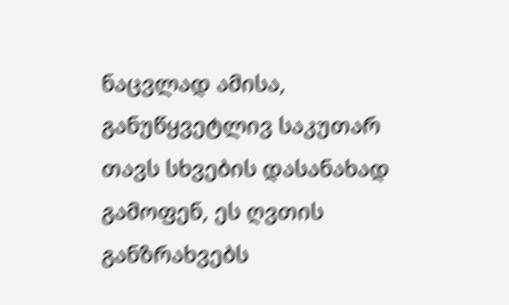ნაცვლად ამისა, განუწყვეტლივ საკუთარ თავს სხვების დასანახად გამოფენ, ეს ღვთის განზრახვებს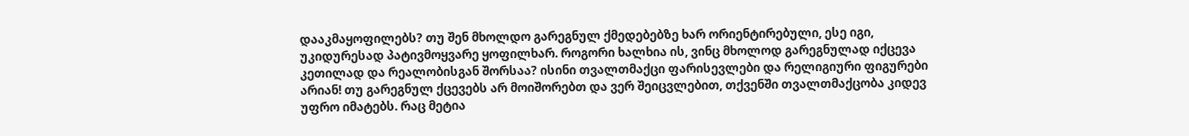დააკმაყოფილებს? თუ შენ მხოლდო გარეგნულ ქმედებებზე ხარ ორიენტირებული, ესე იგი, უკიდურესად პატივმოყვარე ყოფილხარ. როგორი ხალხია ის, ვინც მხოლოდ გარეგნულად იქცევა კეთილად და რეალობისგან შორსაა? ისინი თვალთმაქცი ფარისევლები და რელიგიური ფიგურები არიან! თუ გარეგნულ ქცევებს არ მოიშორებთ და ვერ შეიცვლებით, თქვენში თვალთმაქცობა კიდევ უფრო იმატებს. რაც მეტია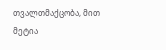თვალთმაქცობა, მით მეტია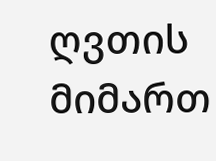ღვთის მიმართ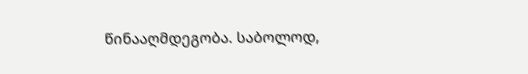წინააღმდეგობა. საბოლოდ,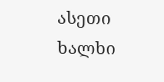ასეთი ხალხი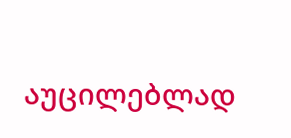აუცილებლად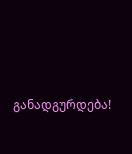განადგურდება!